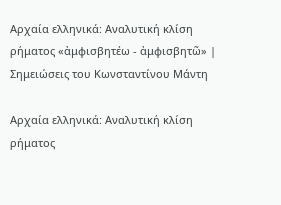Αρχαία ελληνικά: Αναλυτική κλίση ρήματος «ἀμφισβητέω - ἀμφισβητῶ» | Σημειώσεις του Κωνσταντίνου Μάντη

Αρχαία ελληνικά: Αναλυτική κλίση ρήματος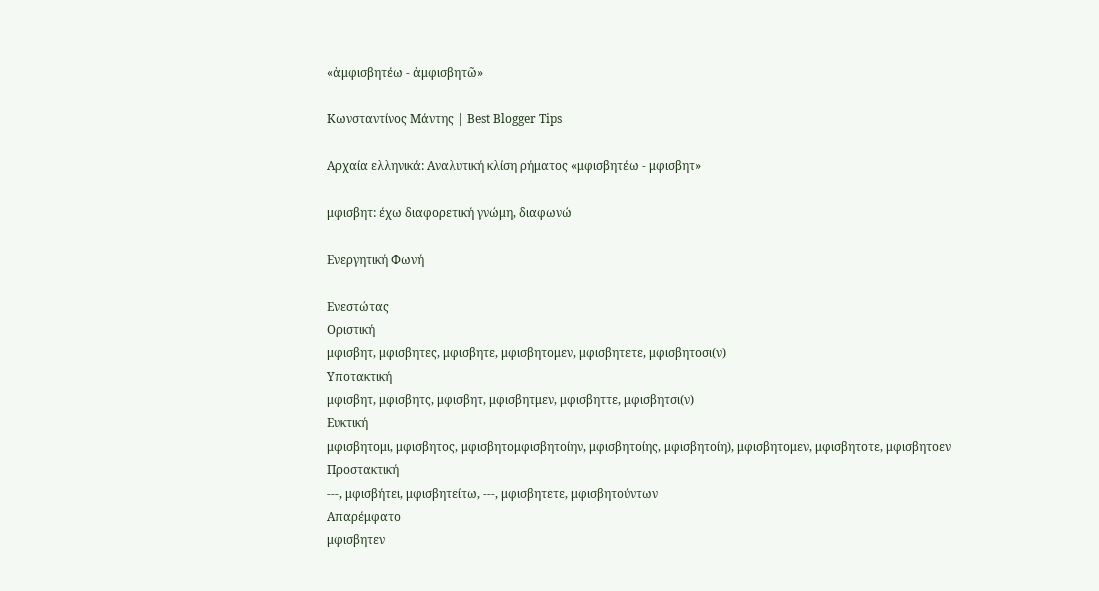«ἀμφισβητέω - ἀμφισβητῶ»

Κωνσταντίνος Μάντης | Best Blogger Tips

Αρχαία ελληνικά: Αναλυτική κλίση ρήματος «μφισβητέω - μφισβητ»

μφισβητ: έχω διαφορετική γνώμη, διαφωνώ

Ενεργητική Φωνή

Ενεστώτας
Οριστική
μφισβητ, μφισβητες, μφισβητε, μφισβητομεν, μφισβητετε, μφισβητοσι(ν)
Υποτακτική
μφισβητ, μφισβητς, μφισβητ, μφισβητμεν, μφισβηττε, μφισβητσι(ν)
Ευκτική
μφισβητομι, μφισβητος, μφισβητομφισβητοίην, μφισβητοίης, μφισβητοίη), μφισβητομεν, μφισβητοτε, μφισβητοεν
Προστακτική
---, μφισβήτει, μφισβητείτω, ---, μφισβητετε, μφισβητούντων
Απαρέμφατο
μφισβητεν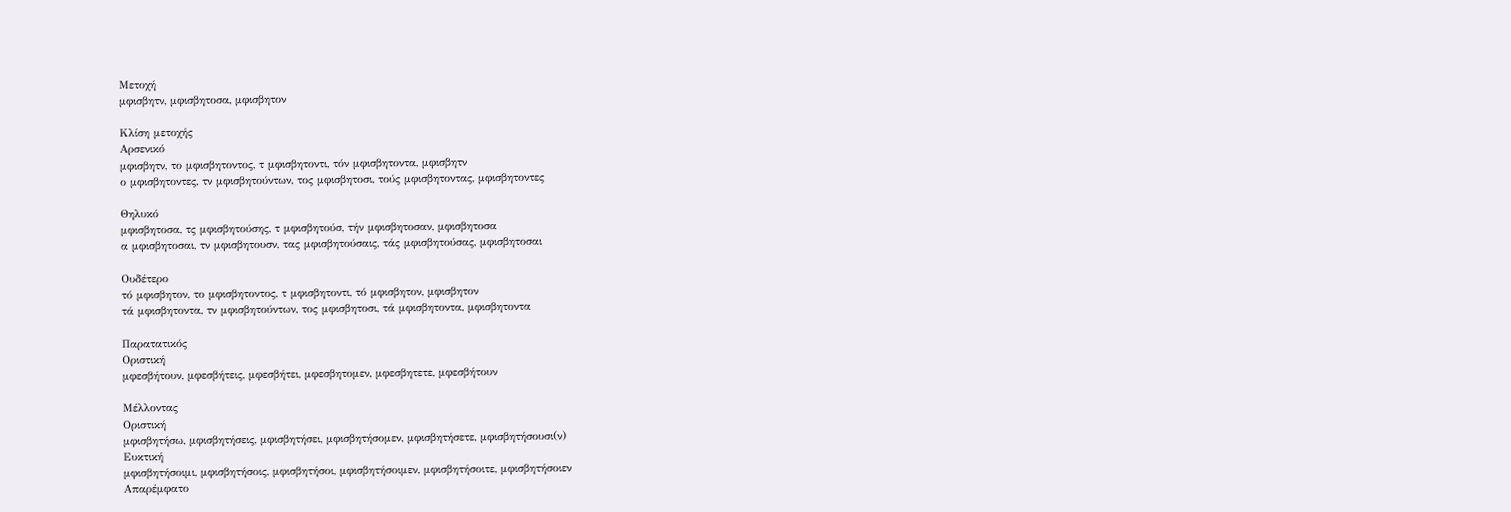Μετοχή
μφισβητν, μφισβητοσα, μφισβητον

Κλίση μετοχής
Αρσενικό
μφισβητν, το μφισβητοντος, τ μφισβητοντι, τόν μφισβητοντα, μφισβητν
ο μφισβητοντες, τν μφισβητούντων, τος μφισβητοσι, τούς μφισβητοντας, μφισβητοντες

Θηλυκό
μφισβητοσα, τς μφισβητούσης, τ μφισβητούσ, τήν μφισβητοσαν, μφισβητοσα
α μφισβητοσαι, τν μφισβητουσν, τας μφισβητούσαις, τάς μφισβητούσας, μφισβητοσαι

Ουδέτερο
τό μφισβητον, το μφισβητοντος, τ μφισβητοντι, τό μφισβητον, μφισβητον
τά μφισβητοντα, τν μφισβητούντων, τος μφισβητοσι, τά μφισβητοντα, μφισβητοντα

Παρατατικός
Οριστική
μφεσβήτουν, μφεσβήτεις, μφεσβήτει, μφεσβητομεν, μφεσβητετε, μφεσβήτουν

Μέλλοντας
Οριστική
μφισβητήσω, μφισβητήσεις, μφισβητήσει, μφισβητήσομεν, μφισβητήσετε, μφισβητήσουσι(ν)
Ευκτική
μφισβητήσοιμι, μφισβητήσοις, μφισβητήσοι, μφισβητήσοιμεν, μφισβητήσοιτε, μφισβητήσοιεν
Απαρέμφατο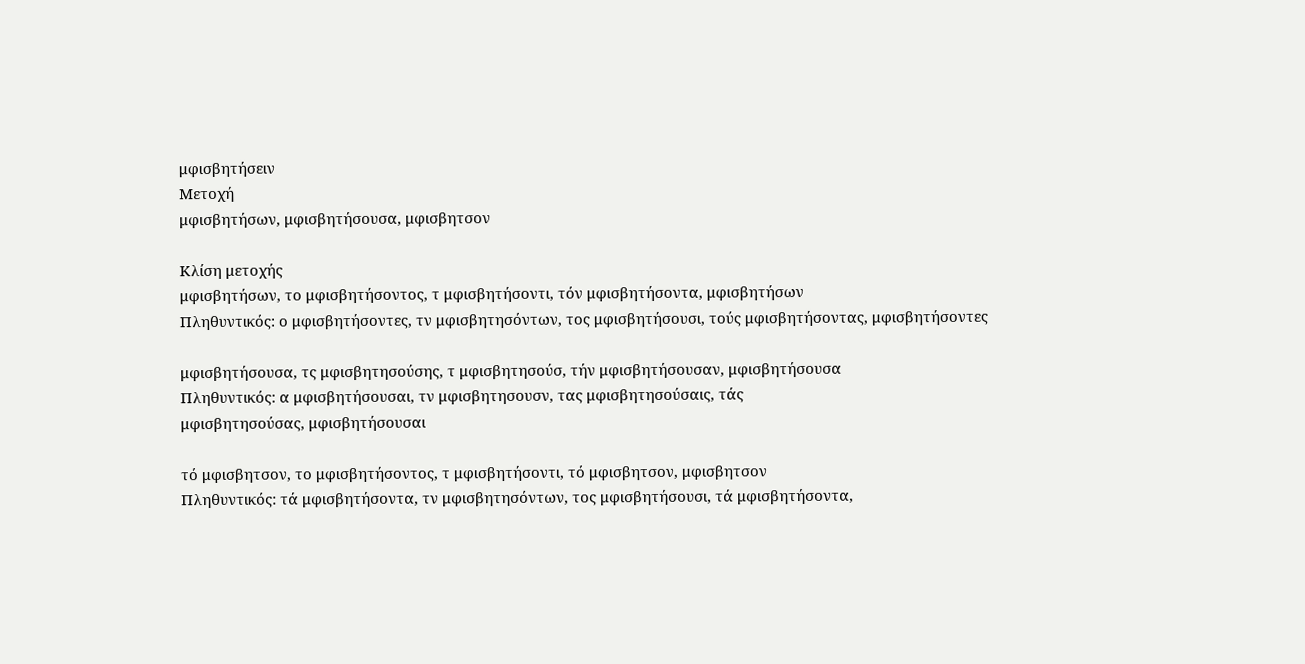μφισβητήσειν
Μετοχή
μφισβητήσων, μφισβητήσουσα, μφισβητσον

Κλίση μετοχής
μφισβητήσων, το μφισβητήσοντος, τ μφισβητήσοντι, τόν μφισβητήσοντα, μφισβητήσων
Πληθυντικός: ο μφισβητήσοντες, τν μφισβητησόντων, τος μφισβητήσουσι, τούς μφισβητήσοντας, μφισβητήσοντες

μφισβητήσουσα, τς μφισβητησούσης, τ μφισβητησούσ, τήν μφισβητήσουσαν, μφισβητήσουσα
Πληθυντικός: α μφισβητήσουσαι, τν μφισβητησουσν, τας μφισβητησούσαις, τάς
μφισβητησούσας, μφισβητήσουσαι

τό μφισβητσον, το μφισβητήσοντος, τ μφισβητήσοντι, τό μφισβητσον, μφισβητσον
Πληθυντικός: τά μφισβητήσοντα, τν μφισβητησόντων, τος μφισβητήσουσι, τά μφισβητήσοντα,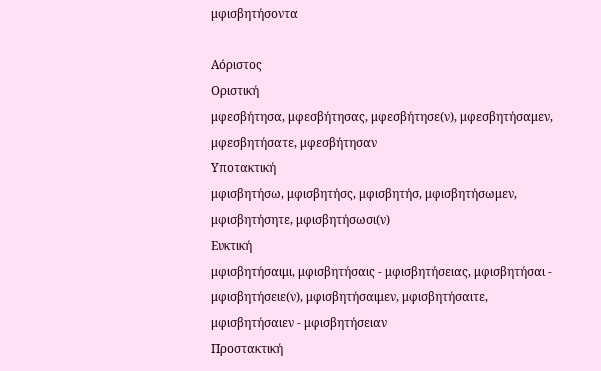μφισβητήσοντα

Αόριστος
Οριστική
μφεσβήτησα, μφεσβήτησας, μφεσβήτησε(ν), μφεσβητήσαμεν, μφεσβητήσατε, μφεσβήτησαν
Υποτακτική
μφισβητήσω, μφισβητήσς, μφισβητήσ, μφισβητήσωμεν, μφισβητήσητε, μφισβητήσωσι(ν)
Ευκτική
μφισβητήσαιμι, μφισβητήσαις - μφισβητήσειας, μφισβητήσαι - μφισβητήσειε(ν), μφισβητήσαιμεν, μφισβητήσαιτε, μφισβητήσαιεν - μφισβητήσειαν
Προστακτική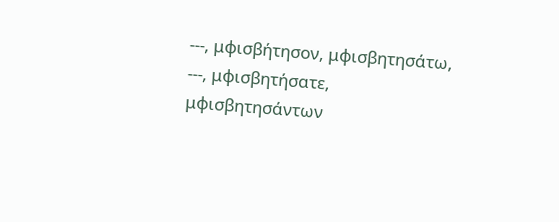---, μφισβήτησον, μφισβητησάτω, ---, μφισβητήσατε, μφισβητησάντων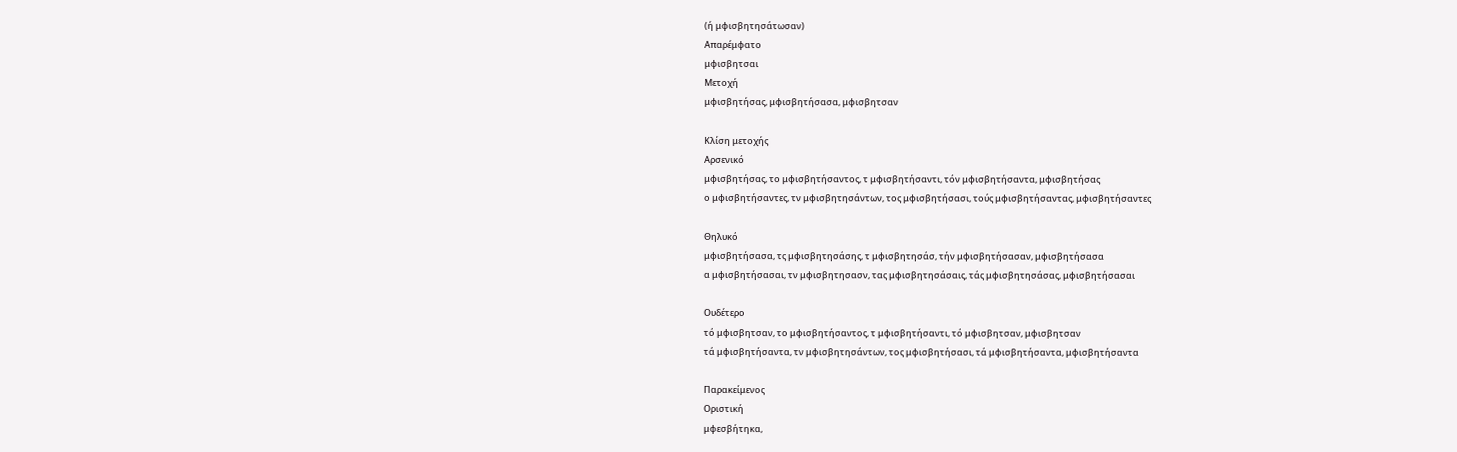(ή μφισβητησάτωσαν)
Απαρέμφατο
μφισβητσαι
Μετοχή
μφισβητήσας, μφισβητήσασα, μφισβητσαν

Κλίση μετοχής
Αρσενικό
μφισβητήσας, το μφισβητήσαντος, τ μφισβητήσαντι, τόν μφισβητήσαντα, μφισβητήσας
ο μφισβητήσαντες, τν μφισβητησάντων, τος μφισβητήσασι, τούς μφισβητήσαντας, μφισβητήσαντες

Θηλυκό
μφισβητήσασα, τς μφισβητησάσης, τ μφισβητησάσ, τήν μφισβητήσασαν, μφισβητήσασα
α μφισβητήσασαι, τν μφισβητησασν, τας μφισβητησάσαις, τάς μφισβητησάσας, μφισβητήσασαι

Ουδέτερο
τό μφισβητσαν, το μφισβητήσαντος, τ μφισβητήσαντι, τό μφισβητσαν, μφισβητσαν
τά μφισβητήσαντα, τν μφισβητησάντων, τος μφισβητήσασι, τά μφισβητήσαντα, μφισβητήσαντα

Παρακείμενος
Οριστική
μφεσβήτηκα,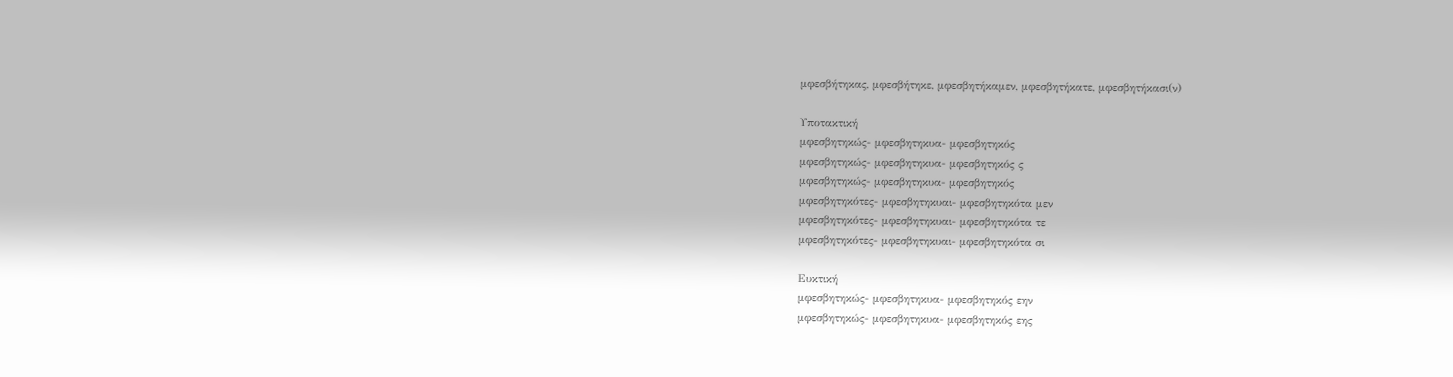μφεσβήτηκας, μφεσβήτηκε, μφεσβητήκαμεν, μφεσβητήκατε, μφεσβητήκασι(ν)

Υποτακτική
μφεσβητηκώς- μφεσβητηκυα- μφεσβητηκός
μφεσβητηκώς- μφεσβητηκυα- μφεσβητηκός ς
μφεσβητηκώς- μφεσβητηκυα- μφεσβητηκός
μφεσβητηκότες- μφεσβητηκυαι- μφεσβητηκότα μεν
μφεσβητηκότες- μφεσβητηκυαι- μφεσβητηκότα τε
μφεσβητηκότες- μφεσβητηκυαι- μφεσβητηκότα σι

Ευκτική
μφεσβητηκώς- μφεσβητηκυα- μφεσβητηκός εην
μφεσβητηκώς- μφεσβητηκυα- μφεσβητηκός εης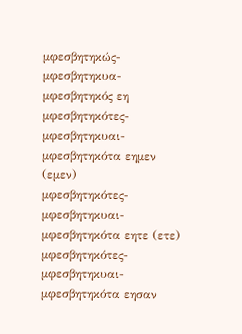μφεσβητηκώς- μφεσβητηκυα- μφεσβητηκός εη
μφεσβητηκότες- μφεσβητηκυαι- μφεσβητηκότα εημεν (εμεν)
μφεσβητηκότες- μφεσβητηκυαι- μφεσβητηκότα εητε (ετε)
μφεσβητηκότες- μφεσβητηκυαι- μφεσβητηκότα εησαν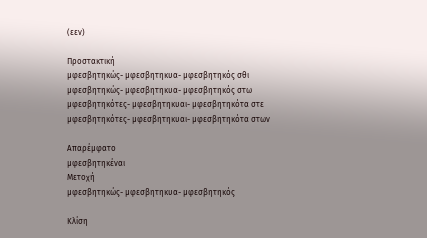(εεν)

Προστακτική
μφεσβητηκώς- μφεσβητηκυα- μφεσβητηκός σθι
μφεσβητηκώς- μφεσβητηκυα- μφεσβητηκός στω
μφεσβητηκότες- μφεσβητηκυαι- μφεσβητηκότα στε
μφεσβητηκότες- μφεσβητηκυαι- μφεσβητηκότα στων

Απαρέμφατο
μφεσβητηκέναι
Μετοχή
μφεσβητηκώς- μφεσβητηκυα- μφεσβητηκός

Κλίση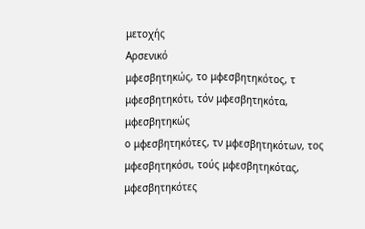μετοχής
Αρσενικό
μφεσβητηκώς, το μφεσβητηκότος, τ μφεσβητηκότι, τόν μφεσβητηκότα, μφεσβητηκώς
ο μφεσβητηκότες, τν μφεσβητηκότων, τος μφεσβητηκόσι, τούς μφεσβητηκότας, μφεσβητηκότες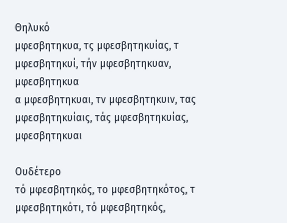Θηλυκό
μφεσβητηκυα, τς μφεσβητηκυίας, τ μφεσβητηκυί, τήν μφεσβητηκυαν, μφεσβητηκυα
α μφεσβητηκυαι, τν μφεσβητηκυιν, τας μφεσβητηκυίαις, τάς μφεσβητηκυίας, μφεσβητηκυαι

Ουδέτερο
τό μφεσβητηκός, το μφεσβητηκότος, τ μφεσβητηκότι, τό μφεσβητηκός,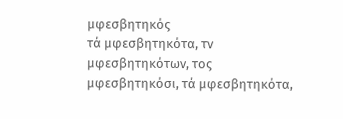μφεσβητηκός
τά μφεσβητηκότα, τν μφεσβητηκότων, τος μφεσβητηκόσι, τά μφεσβητηκότα,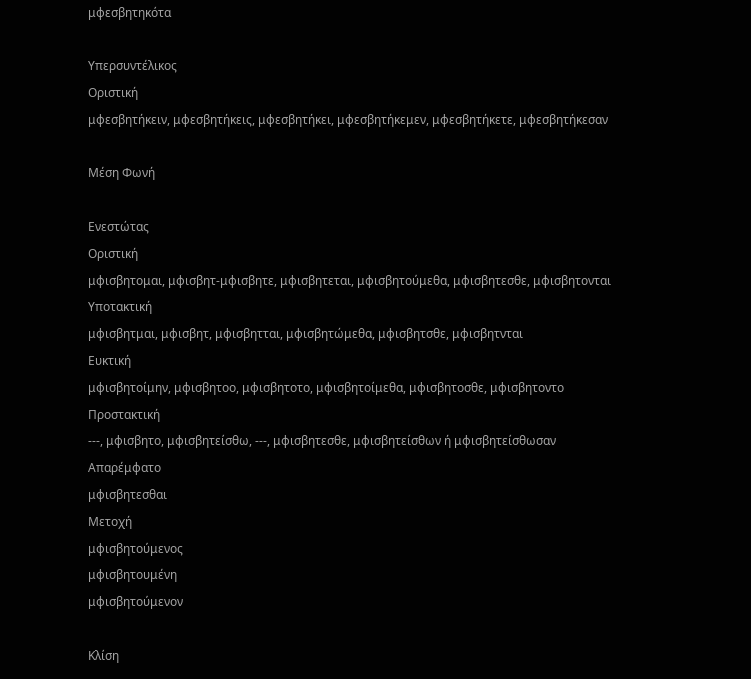μφεσβητηκότα

Υπερσυντέλικος
Οριστική
μφεσβητήκειν, μφεσβητήκεις, μφεσβητήκει, μφεσβητήκεμεν, μφεσβητήκετε, μφεσβητήκεσαν

Μέση Φωνή

Ενεστώτας
Οριστική
μφισβητομαι, μφισβητ-μφισβητε, μφισβητεται, μφισβητούμεθα, μφισβητεσθε, μφισβητονται
Υποτακτική
μφισβητμαι, μφισβητ, μφισβητται, μφισβητώμεθα, μφισβητσθε, μφισβητνται
Ευκτική
μφισβητοίμην, μφισβητοο, μφισβητοτο, μφισβητοίμεθα, μφισβητοσθε, μφισβητοντο
Προστακτική
---, μφισβητο, μφισβητείσθω, ---, μφισβητεσθε, μφισβητείσθων ή μφισβητείσθωσαν
Απαρέμφατο
μφισβητεσθαι
Μετοχή
μφισβητούμενος
μφισβητουμένη
μφισβητούμενον

Κλίση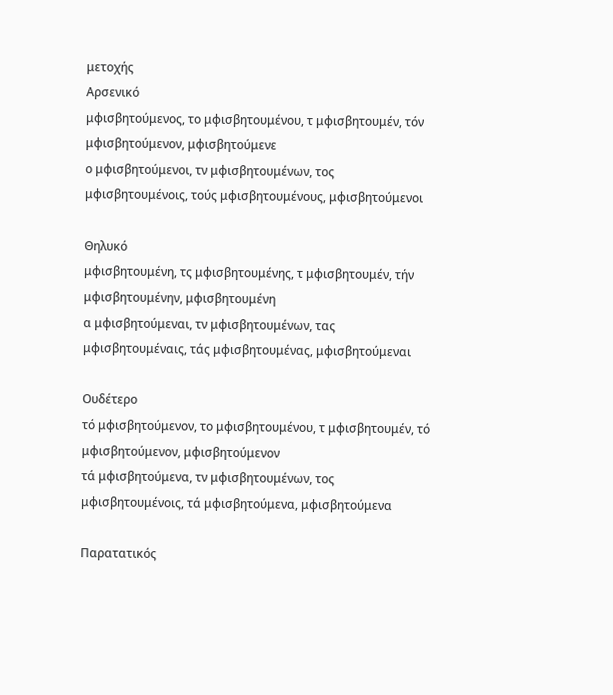μετοχής
Αρσενικό
μφισβητούμενος, το μφισβητουμένου, τ μφισβητουμέν, τόν μφισβητούμενον, μφισβητούμενε
ο μφισβητούμενοι, τν μφισβητουμένων, τος μφισβητουμένοις, τούς μφισβητουμένους, μφισβητούμενοι

Θηλυκό
μφισβητουμένη, τς μφισβητουμένης, τ μφισβητουμέν, τήν μφισβητουμένην, μφισβητουμένη
α μφισβητούμεναι, τν μφισβητουμένων, τας μφισβητουμέναις, τάς μφισβητουμένας, μφισβητούμεναι

Ουδέτερο
τό μφισβητούμενον, το μφισβητουμένου, τ μφισβητουμέν, τό μφισβητούμενον, μφισβητούμενον
τά μφισβητούμενα, τν μφισβητουμένων, τος μφισβητουμένοις, τά μφισβητούμενα, μφισβητούμενα

Παρατατικός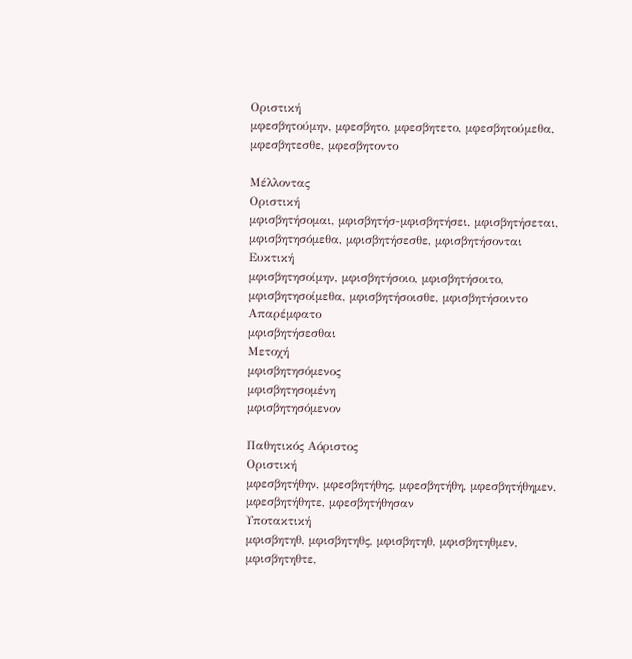Οριστική
μφεσβητούμην, μφεσβητο, μφεσβητετο, μφεσβητούμεθα, μφεσβητεσθε, μφεσβητοντο

Μέλλοντας
Οριστική
μφισβητήσομαι, μφισβητήσ-μφισβητήσει, μφισβητήσεται, μφισβητησόμεθα, μφισβητήσεσθε, μφισβητήσονται
Ευκτική
μφισβητησοίμην, μφισβητήσοιο, μφισβητήσοιτο, μφισβητησοίμεθα, μφισβητήσοισθε, μφισβητήσοιντο
Απαρέμφατο
μφισβητήσεσθαι
Μετοχή
μφισβητησόμενος
μφισβητησομένη
μφισβητησόμενον

Παθητικός Αόριστος
Οριστική
μφεσβητήθην, μφεσβητήθης, μφεσβητήθη, μφεσβητήθημεν, μφεσβητήθητε, μφεσβητήθησαν
Υποτακτική
μφισβητηθ, μφισβητηθς, μφισβητηθ, μφισβητηθμεν, μφισβητηθτε,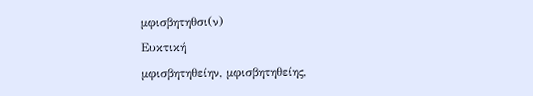μφισβητηθσι(ν)
Ευκτική
μφισβητηθείην, μφισβητηθείης,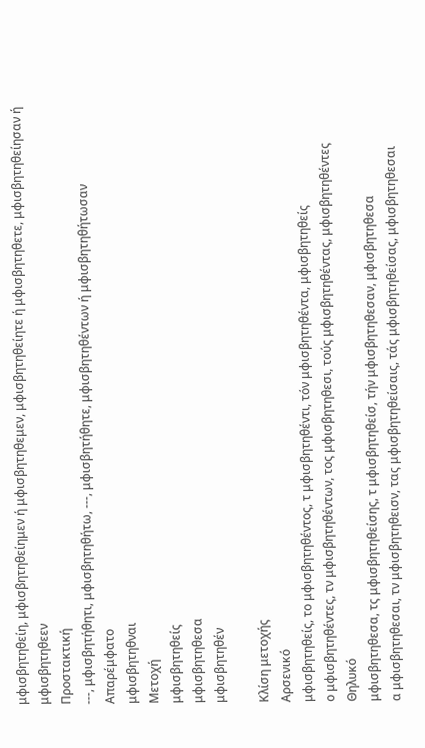μφισβητηθείη, μφισβητηθείημεν ή μφισβητηθεμεν, μφισβητηθείητε ή μφισβητηθετε, μφισβητηθείησαν ή μφισβητηθεεν
Προστακτική
---, μφισβητήθητι, μφισβητηθήτω, ---, μφισβητήθητε, μφισβητηθέντων ή μφισβητηθήτωσαν
Απαρέμφατο
μφισβητηθναι
Μετοχή
μφισβητηθείς
μφισβητηθεσα
μφισβητηθέν

Κλίση μετοχής
Αρσενικό
μφισβητηθείς, το μφισβητηθέντος, τ μφισβητηθέντι, τόν μφισβητηθέντα, μφισβητηθείς
ο μφισβητηθέντες, τν μφισβητηθέντων, τος μφισβητηθεσι, τούς μφισβητηθέντας, μφισβητηθέντες
Θηλυκό
μφισβητηθεσα, τς μφισβητηθείσης, τ μφισβητηθείσ, τήν μφισβητηθεσαν, μφισβητηθεσα
α μφισβητηθεσαι, τν μφισβητηθεισν, τας μφισβητηθείσαις, τάς μφισβητηθείσας, μφισβητηθεσαι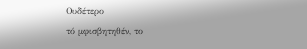Ουδέτερο
τό μφισβητηθέν, το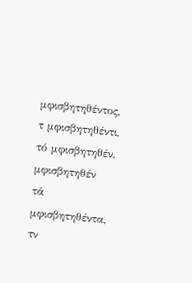μφισβητηθέντος, τ μφισβητηθέντι, τό μφισβητηθέν, μφισβητηθέν
τά μφισβητηθέντα, τν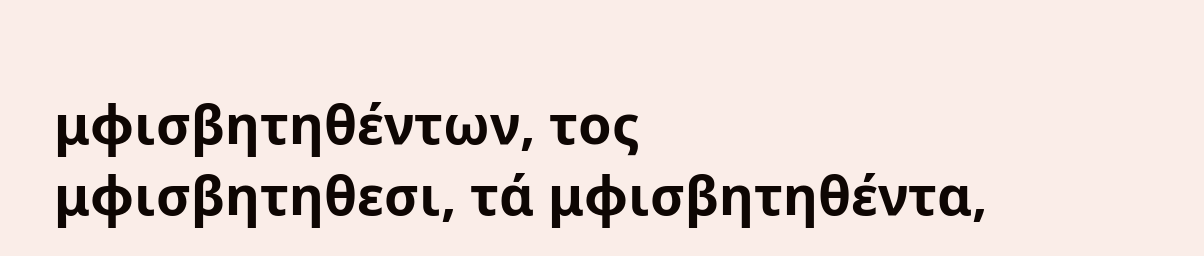μφισβητηθέντων, τος μφισβητηθεσι, τά μφισβητηθέντα,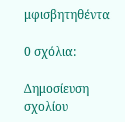μφισβητηθέντα

0 σχόλια:

Δημοσίευση σχολίου